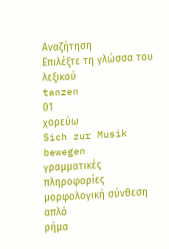Αναζήτηση
Επιλέξτε τη γλώσσα του λεξικού
tanzen
01
χορεύω
Sich zur Musik bewegen
γραμματικές πληροφορίες
μορφολογική σύνθεση
απλό
ρήμα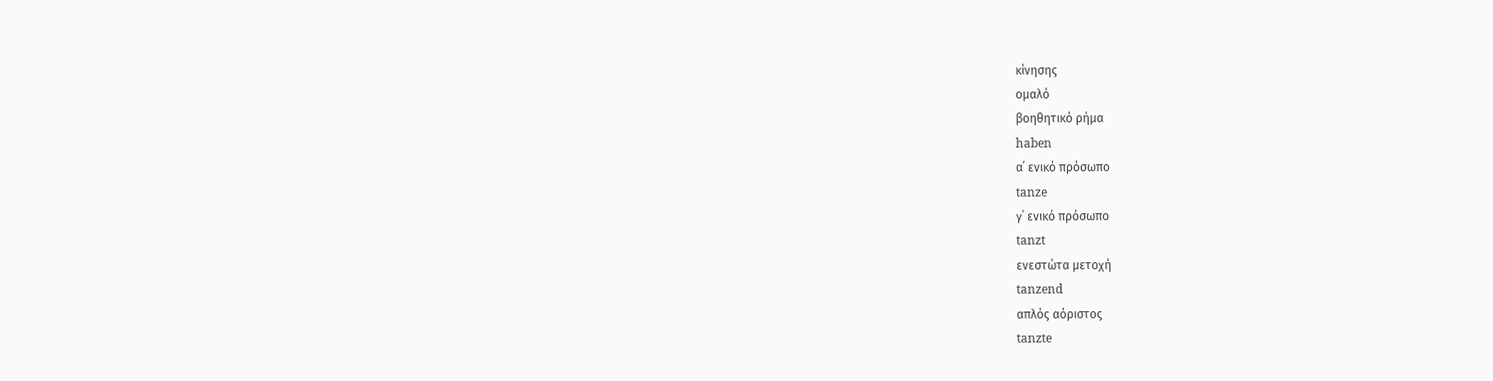κίνησης
ομαλό
βοηθητικό ρήμα
haben
α΄ ενικό πρόσωπο
tanze
γ΄ ενικό πρόσωπο
tanzt
ενεστώτα μετοχή
tanzend
απλός αόριστος
tanzte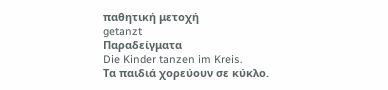παθητική μετοχή
getanzt
Παραδείγματα
Die Kinder tanzen im Kreis.
Τα παιδιά χορεύουν σε κύκλο.